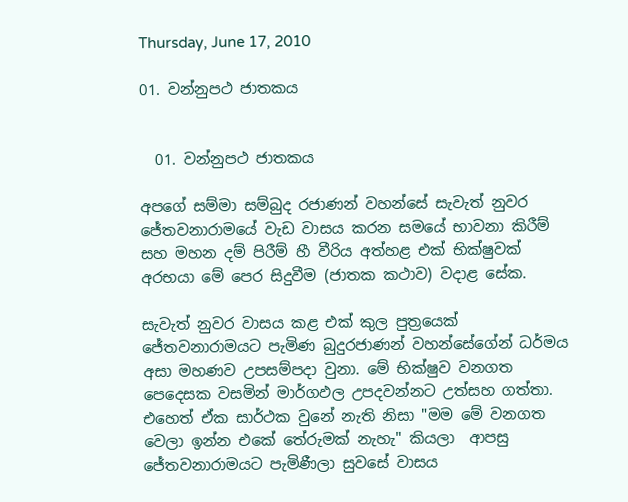Thursday, June 17, 2010

01. වන්නුපථ ජාතකය


  01. වන්නුපථ ජාතකය

අපගේ සම්මා සම්බුද රජාණන් වහන්සේ සැවැත් නුවර ජේතවනාරාමයේ වැඩ වාසය කරන සමයේ භාවනා කිරීම් සහ මහන දම් පිරී‍ම් හී වීරිය අත්හළ එක් භික්ෂුවක් අරභයා මේ පෙර සිදුවීම (ජාතක කථාව) වදාළ සේක.

සැවැත් නුවර වාසය කළ එක් කුල පුත්‍රයෙක් ජේතවනාරාමයට පැමිණ බුදුරජාණන් වහන්සේගේන් ධර්මය අසා මහණව උපසම්පදා වුනා. මේ භික්ෂුව වනගත පෙදෙසක වසමින් මාර්ගඵල උපදවන්නට උත්සහ ගත්තා. එහෙත් ඒක සාර්ථක වුනේ නැති නිසා "මම මේ වනගත වෙලා ඉන්න එකේ තේරුමක් නැහැ" කියලා  ආපසු ජේතවනාරාමයට පැමිණීලා සුවසේ වාසය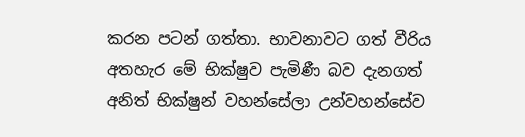කරන පටන් ගත්තා. භාවනාවට ගත් වීරිය අතහැර මේ භික්ෂුව පැමිණී බව දැනගත් අනිත් භික්ෂුන් වහන්සේලා උන්වහන්සේව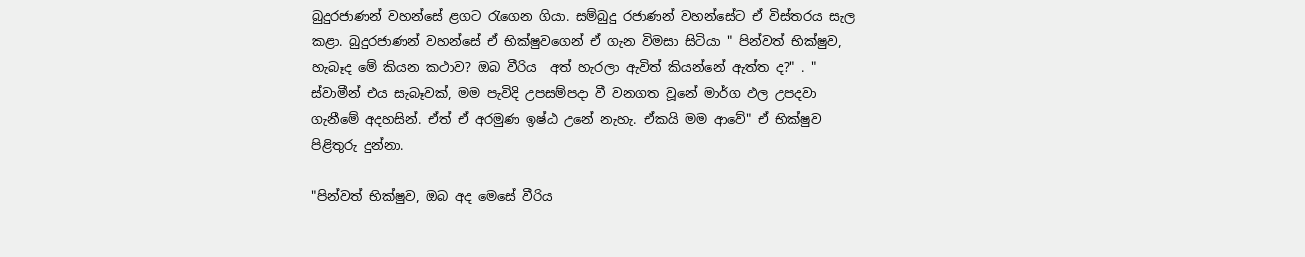බුදුරජාණන් වහන්සේ ළගට රැගෙන ගියා. සම්බුදු රජාණන් වහන්සේට ඒ විස්තරය සැල කළා. බුදුරජාණන් වහන්සේ ඒ භික්ෂුවගෙන් ඒ ගැන විමසා සිටියා " පින්වත් භික්ෂුව, හැබෑද මේ කියන කථාව? ඔබ වීරිය  අත් හැරලා ඇවිත් කියන්නේ ඇත්ත ද?" . " ස්වාමීන් එය සැබෑවක්, මම පැවිදි උපසම්පදා වී වනගත වූනේ මාර්ග ඵල උපදවා ගැනීමේ අදහසින්. ඒත් ඒ අරමුණ ඉෂ්ඨ උනේ නැහැ. ඒකයි මම ආවේ" ඒ භික්ෂුව  පිළිතුරු දුන්නා.

"පින්වත් භික්ෂුව, ඔබ අද මෙසේ වීරිය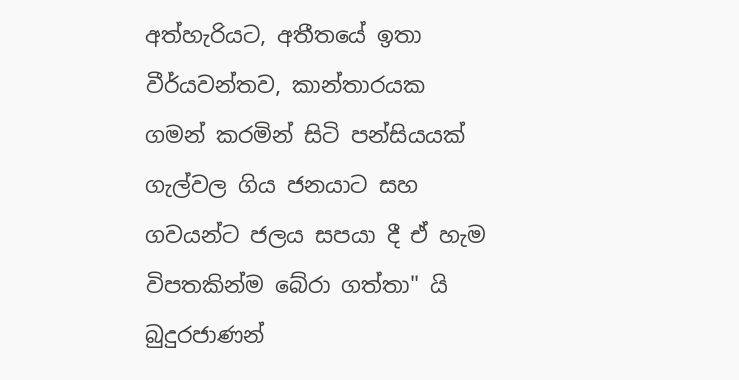අත්හැරියට, අතීතයේ ඉතා වීර්යවන්තව, කාන්තාරයක ගමන් කරමින් සිටි පන්සියයක් ගැල්වල ගිය ජනයාට සහ ගවයන්ට ජලය සපයා දී ඒ හැම විපතකින්ම බේරා ගත්තා" යි බුදුරජාණන්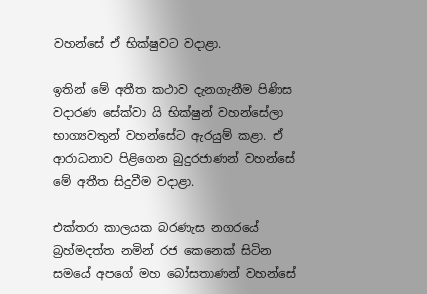වහන්සේ ඒ භික්ෂුවට වදාළා.

ඉතින් මේ අතීත කථාව දැනගැනීම පිණිස වදාරණ සේක්වා යි භික්ෂුන් වහන්සේලා භාග්‍යවතුන් වහන්සේට ඇරයුම් කළා. ඒ ආරාධනාව පිළිගෙන බුදුරජාණන් වහන්සේ මේ අතීත සිදුවීම වදාළා.

එක්තරා කාලයක බරණැස නගරයේ බ්‍රහ්මදත්ත නමින් රජ කෙනෙක් සිටින සමයේ අපගේ මහ බෝසතාණන් වහන්සේ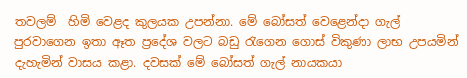තවලම්  හිමි වෙළද කුලයක උපන්නා. මේ බෝසත් වෙළෙන්දා ගැල් පුරවාගෙන ඉතා ඈත ප්‍රදේශ වලට බඩු රැගෙන ගොස් විකුණා ලාභ උපයමින් දැහැමින් වාසය කළා. දවසක් මේ බෝසත් ගැල් නායකයා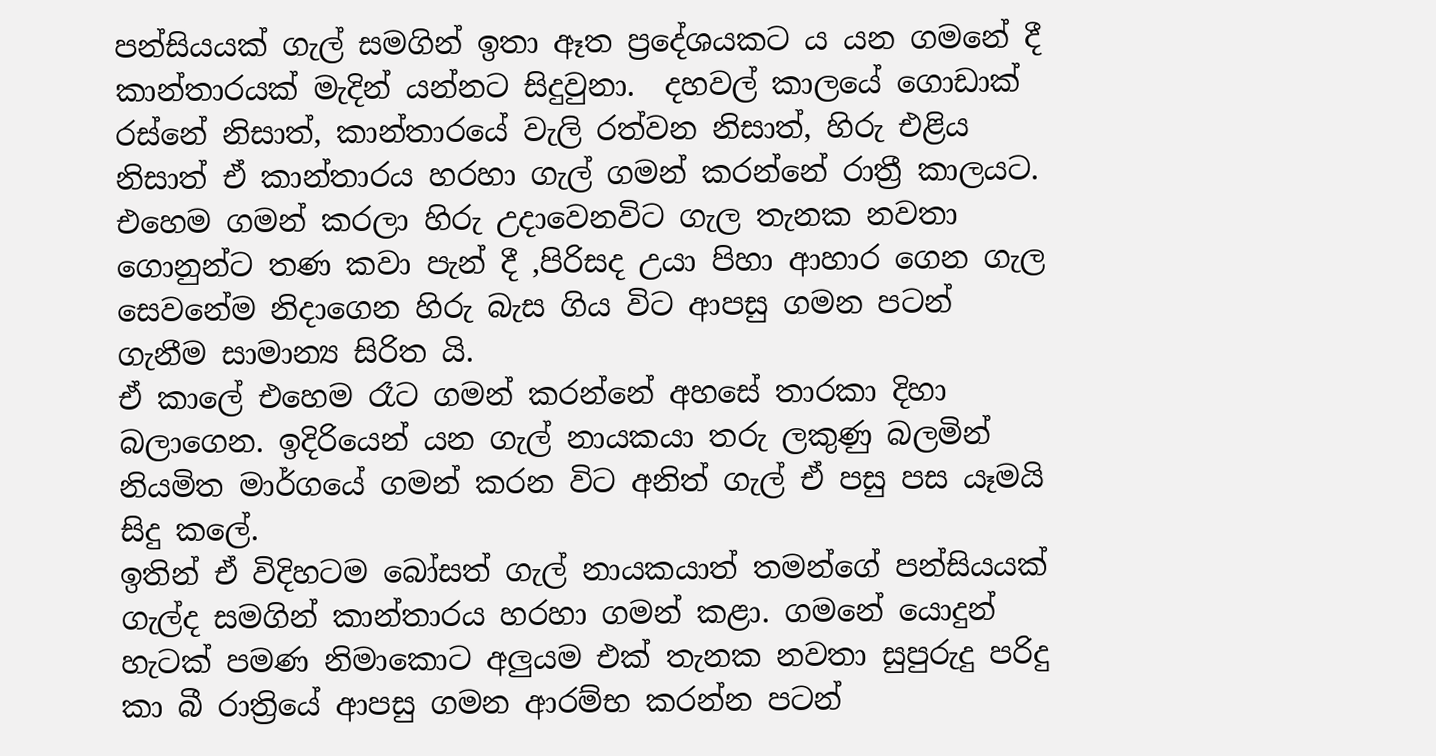පන්සියයක් ගැල් සමගින් ඉතා ඈත ප්‍රදේශයකට ය යන ගමනේ දී කාන්තාරයක් මැදින් යන්නට සිදුවුනා.  දහවල් කාලයේ ගොඩාක් රස්නේ නිසාත්, කාන්තාරයේ වැලි රත්වන නිසාත්, හිරු එළිය නිසාත් ඒ කාන්තාරය හරහා ගැල් ගමන් කරන්නේ රාත්‍රී කාලයට. එහෙම ගමන් කරලා හිරු උදාවෙනවිට ගැල තැනක නවතා ගොනුන්ට තණ කවා පැන් දී ,පිරිසද උයා පිහා ආහාර ගෙන ගැල සෙවනේම නිදාගෙන හිරු බැස ගිය විට ආපසු ගමන පටන් ගැනීම සාමාන්‍ය සිරිත යි.
ඒ කාලේ එහෙම රෑට ගමන් කරන්නේ අහසේ තාරකා දිහා බලාගෙන. ඉදිරියෙන් යන ගැල් නායකයා තරු ලකුණු බලමින් නියමිත මාර්ගයේ ගමන් කරන විට අනිත් ගැල් ඒ පසු පස යෑමයි සිදු කලේ.
ඉතින් ඒ විදිහටම බෝසත් ගැල් නායකයාත් තමන්ගේ පන්සියයක් ගැල්ද සමගින් කාන්තාරය හරහා ගමන් කළා. ගමනේ යොදුන් හැටක් පමණ නිමාකොට අලුයම එක් තැනක නවතා සුපුරුදු පරිදු කා බී රාත්‍රියේ ආපසු ගමන ආරම්භ කරන්න පටන්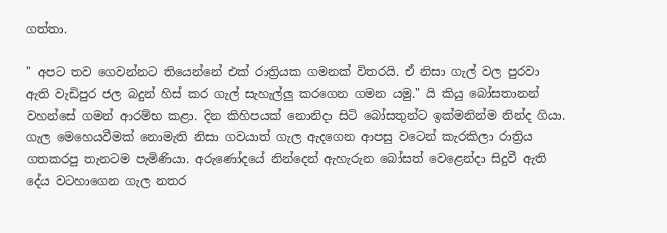ගත්තා.

" අපට තව ගෙවන්නට තියෙන්නේ එක් රාත්‍රියක ගමනක් විතරයි. ඒ නිසා ගැල් වල පුරවා ඇති වැඩිපුර ජල බදුන් හිස් කර ගැල් සැහැල්ලු කරගෙන ගමන යමු." යි කියු බෝසතානන් වහන්සේ ගමන් ආරම්භ කළා. දින කිහිපයක් නොනිදා සිටි බෝසතුන්ට ඉක්මනින්ම නින්ද ගියා. ගැල මෙහෙයවීමක් නොමැති නිසා ගවයාත් ගැල ඇදගෙන ආපසු වටෙන් කැරකිලා රාත්‍රිය ගතකරපු තැනටම පැමිණියා. අරුණෝදයේ නින්දෙන් ඇහැරුන බෝසත් වෙළෙන්දා සිදුවී ඇති දේය වටහාගෙන ගැල නතර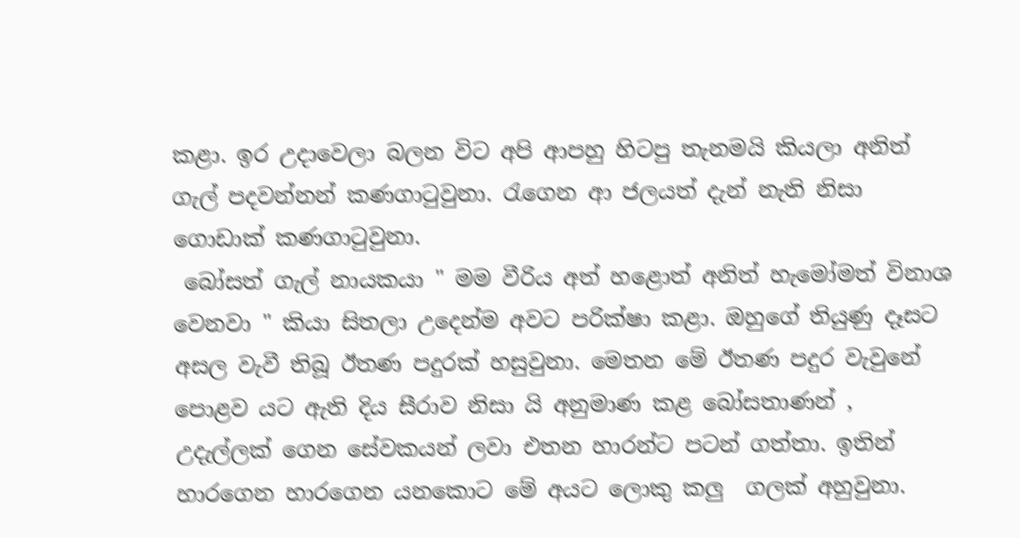කළා. ඉර උදාවෙලා බලන විට අපි ආපහු හිටපු තැනමයි කියලා අනිත් ගැල් පදවන්නන් කණගාටුවුනා. රැගෙන ආ ජලයත් දැන් නැති නිසා ගොඩාක් කණගාටුවුනා.
 බෝසත් ගැල් නායකයා " මම වීරිය අත් හළොත් අනිත් හැමෝමත් විනාශ වෙනවා " කියා සිතලා උදෙන්ම අවට පරික්ෂා කළා. ඔහුගේ තියුණු දෑසට අසල වැවී තිබූ ඊතණ පදුරක් හසුවුනා. මෙතන මේ ඊතණ පදුර වැවුනේ පොළව යට ඇති දිය සීරාව නිසා යි අනුමාණ කළ බෝසතාණන් , උදැල්ලක් ගෙන සේවකයන් ලවා එතන හාරන්ට පටන් ගත්තා. ඉතින් හාරගෙන හාරගෙන යනකොට මේ අයට ලොකු කලු  ගලක් අහුවුනා.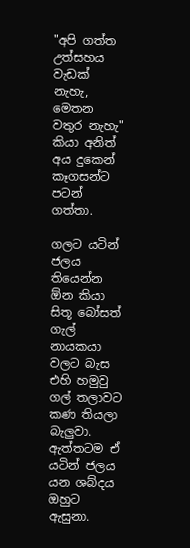"අපි ගත්ත උත්සහය වැඩක් නැහැ, මෙතන වතුර නැහැ" කියා අනිත් අය ‍දුකෙන් කෑගසන්ට  පටන් ගත්තා.

ගලට යටින් ජලය තියෙන්න ඕන කියා සිතූ බෝසත් ගැල් නායකයා වලට බැස එහි හමුවු ගල් තලාවට කණ තියලා බැලුවා. ඇත්තටම ඒ යටින් ජලය යන ශබ්දය ඔහුට ඇසුනා.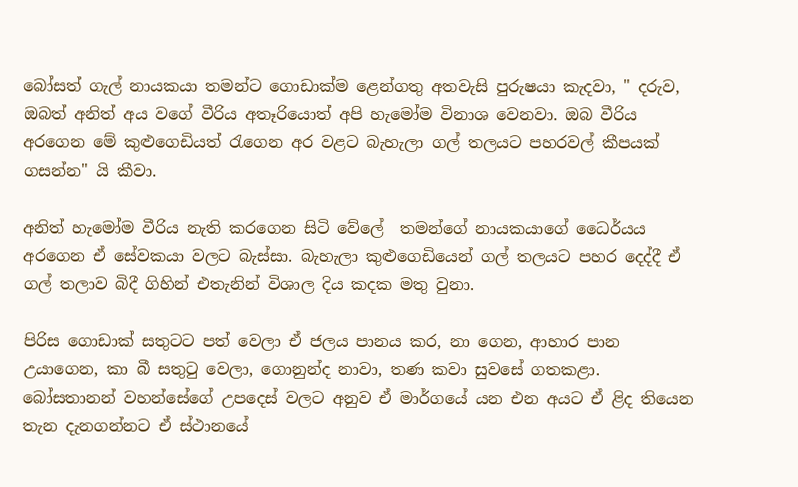බෝසත් ගැල් නායකයා තමන්ට ගොඩාක්ම ළෙන්ගතු අතවැසි පුරුෂයා කැදවා, " දරුව, ඔබත් අනිත් අය වගේ වීරිය අතෑරියොත් අපි හැමෝම විනාශ වෙනවා. ඔබ වීරිය අරගෙන මේ කුළුගෙඩියත් රැගෙන අර වළට බැහැලා ගල් තලයට පහරවල් කීපයක් ගසන්න" යි කීවා.

අනිත් හැමෝම වීරිය නැති කරගෙන සිටි වේලේ  තමන්ගේ නායකයාගේ ධෛර්යය අරගෙන ඒ සේවකයා වලට බැස්සා. බැහැලා කුළුගෙඩියෙන් ගල් තලයට පහර දෙද්දී ඒ ගල් තලාව බිදී ගිහින් එතැනින් විශාල දිය කදක මතු වුනා.

පිරිස ගොඩාක් සතුටට පත් වෙලා ඒ ජලය පානය කර, නා ගෙන, ආහාර පාන උයාගෙන, කා බී සතුටු වෙලා, ගොනුන්ද නාවා, තණ කවා සුවසේ ගතකළා. බෝසතානන් වහන්සේගේ උපදෙස් වලට අනුව ඒ මාර්ගයේ යන එන අයට ඒ ළිද තියෙන තැන දැනගන්නට ඒ ස්ථානයේ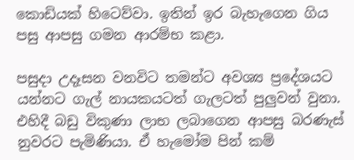කොඩියක් හිටෙව්වා. ඉතින් ඉර බැහැගෙන ගිය පසු ආපසු ගමන ආරම්භ කළා.

පසුදා උදෑසන වනවිට තමන්ට අවශ්‍ය ප්‍රදේශයට යන්නට ගැල් නායකයටත් ගැලටත් පුලුවන් වුනා. එහිදී බඩු විකුණා ලාභ ලබාගෙන ආපසු බරණැස් නුවරට පැමිණියා. ඒ හැමෝම පින් කම්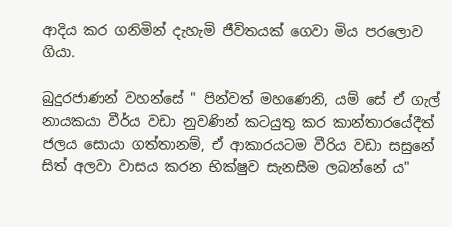ආදිය කර ගනිමින් දැහැමි ජීවිතයක් ගෙවා මිය පරලොව ගියා.

බුදුරජාණන් වහන්සේ " පින්වත් මහණෙනි, යම් සේ ඒ ගැල් නායකයා වීර්ය වඩා නුවණින් කටයුතු කර කාන්තාරයේදීත් ජලය සොයා ගත්තානම්, ඒ ආකාරයටම වීරිය වඩා සසුනේ සිත් අලවා වාසය කරන භික්ෂුව සැනසීම ලබන්නේ ය"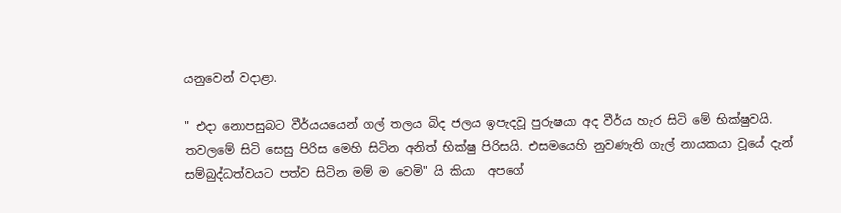යනුවෙන් වදාළා.

" එදා නොපසුබට වීර්යයයෙන් ගල් තලය බිද ජලය ඉපැදවූ පුරුෂයා අද වීර්ය හැර සිටි මේ භික්ෂුවයි. තවලමේ සිටි සෙසු පිරිස මෙහි සිටින අනිත් භික්ෂු පිරිසයි. එසමයෙහි නුවණැති ගැල් නායකයා වූයේ දැන් සම්බුද්ධත්වයට පත්ව සිටින මම් ම වෙමි" යි කියා  අපගේ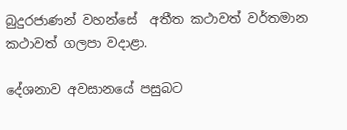බුදුරජාණන් වහන්සේ  අතීත කථාවත් වර්තමාන කථාවත් ගලපා වදාළා.

දේශනාව අවසානයේ පසුබට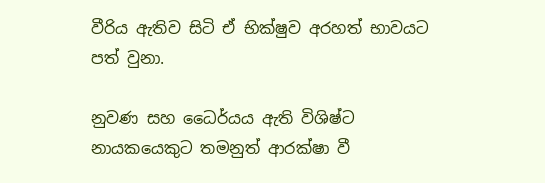වීරිය ඇතිව සිටි ඒ භික්ෂුව අරහත් භාවයට පත් වුනා.

නුවණ සහ ධෛර්යය ඇති විශිෂ්ට නායකයෙකුට තමනුත් ආරක්ෂා වී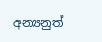අන්‍යනුත්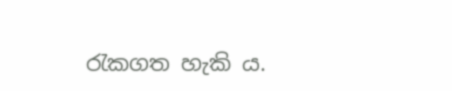රැකගත හැකි ය.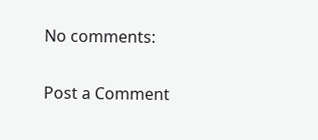No comments:

Post a Comment